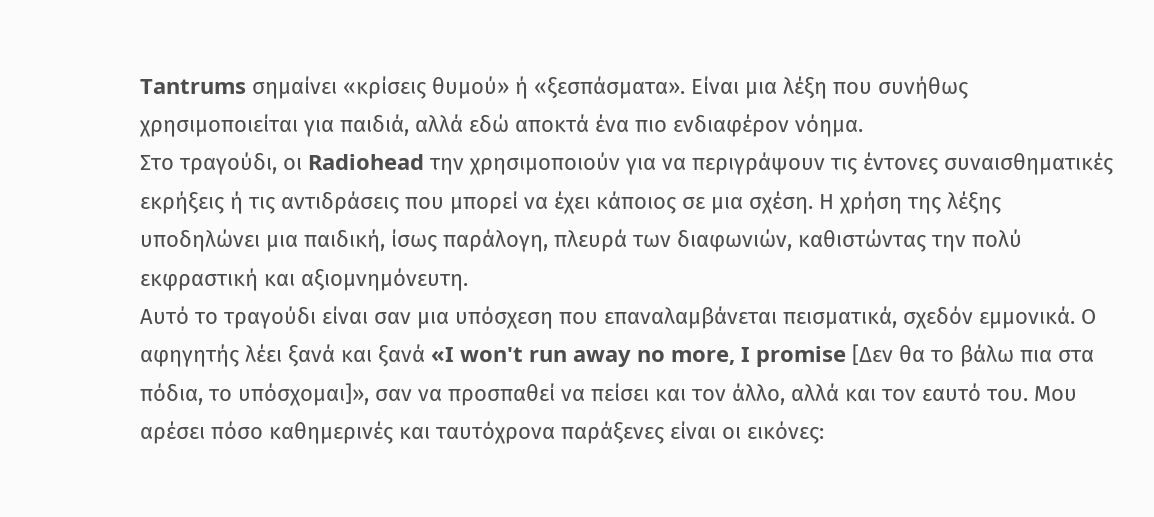Tantrums σημαίνει «κρίσεις θυμού» ή «ξεσπάσματα». Είναι μια λέξη που συνήθως χρησιμοποιείται για παιδιά, αλλά εδώ αποκτά ένα πιο ενδιαφέρον νόημα.
Στο τραγούδι, οι Radiohead την χρησιμοποιούν για να περιγράψουν τις έντονες συναισθηματικές εκρήξεις ή τις αντιδράσεις που μπορεί να έχει κάποιος σε μια σχέση. Η χρήση της λέξης υποδηλώνει μια παιδική, ίσως παράλογη, πλευρά των διαφωνιών, καθιστώντας την πολύ εκφραστική και αξιομνημόνευτη.
Αυτό το τραγούδι είναι σαν μια υπόσχεση που επαναλαμβάνεται πεισματικά, σχεδόν εμμονικά. Ο αφηγητής λέει ξανά και ξανά «I won't run away no more, I promise [Δεν θα το βάλω πια στα πόδια, το υπόσχομαι]», σαν να προσπαθεί να πείσει και τον άλλο, αλλά και τον εαυτό του. Μου αρέσει πόσο καθημερινές και ταυτόχρονα παράξενες είναι οι εικόνες: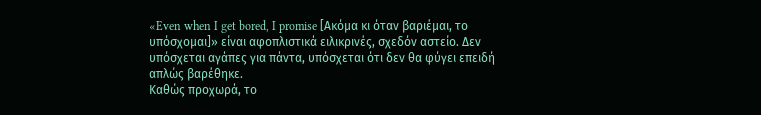«Even when I get bored, I promise [Ακόμα κι όταν βαριέμαι, το υπόσχομαι]» είναι αφοπλιστικά ειλικρινές, σχεδόν αστείο. Δεν υπόσχεται αγάπες για πάντα, υπόσχεται ότι δεν θα φύγει επειδή απλώς βαρέθηκε.
Καθώς προχωρά, το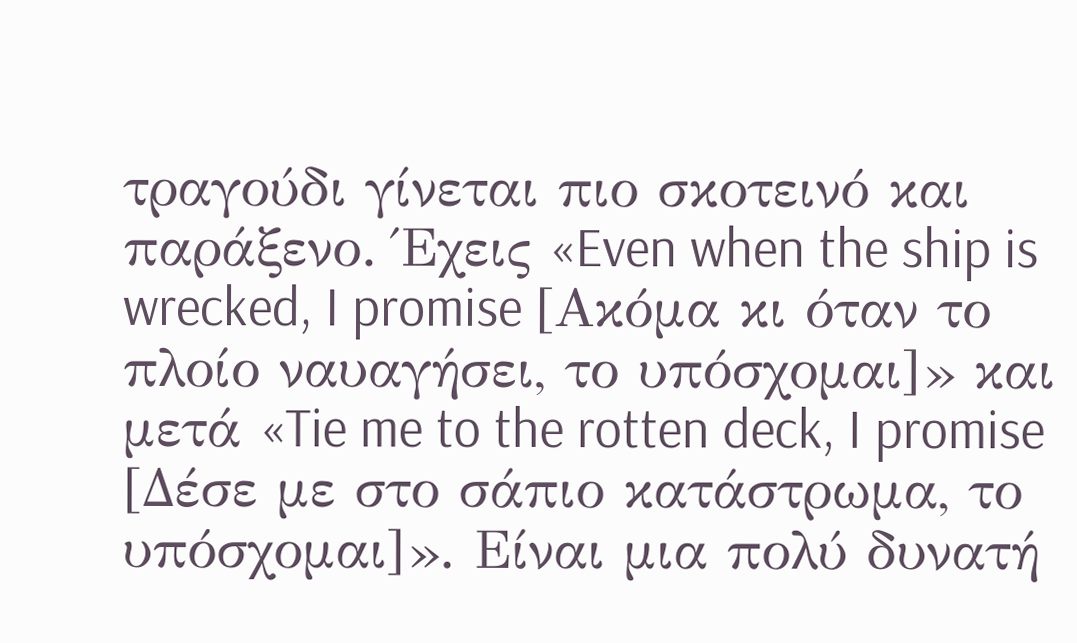τραγούδι γίνεται πιο σκοτεινό και παράξενο. Έχεις «Even when the ship is wrecked, I promise [Ακόμα κι όταν το πλοίο ναυαγήσει, το υπόσχομαι]» και μετά «Tie me to the rotten deck, I promise [Δέσε με στο σάπιο κατάστρωμα, το υπόσχομαι]». Είναι μια πολύ δυνατή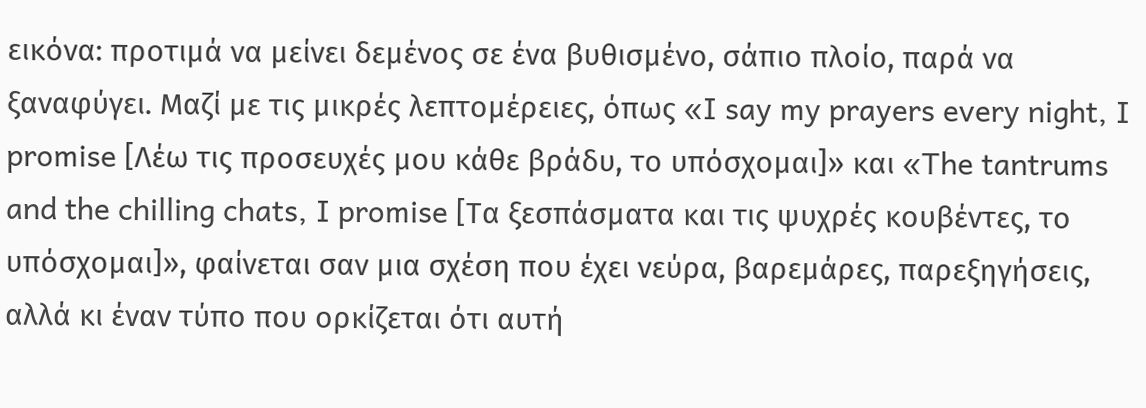εικόνα: προτιμά να μείνει δεμένος σε ένα βυθισμένο, σάπιο πλοίο, παρά να ξαναφύγει. Μαζί με τις μικρές λεπτομέρειες, όπως «I say my prayers every night, I promise [Λέω τις προσευχές μου κάθε βράδυ, το υπόσχομαι]» και «The tantrums and the chilling chats, I promise [Τα ξεσπάσματα και τις ψυχρές κουβέντες, το υπόσχομαι]», φαίνεται σαν μια σχέση που έχει νεύρα, βαρεμάρες, παρεξηγήσεις, αλλά κι έναν τύπο που ορκίζεται ότι αυτή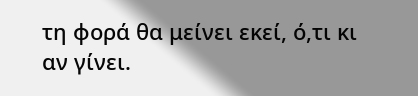τη φορά θα μείνει εκεί, ό,τι κι αν γίνει.